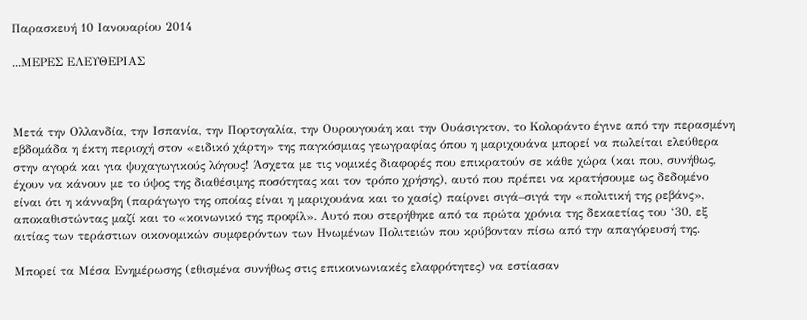Παρασκευή 10 Ιανουαρίου 2014

...ΜΕΡΕΣ ΕΛΕΥΘΕΡΙΑΣ



Μετά την Ολλανδία, την Ισπανία, την Πορτογαλία, την Ουρουγουάη και την Ουάσιγκτον, το Κολοράντο έγινε από την περασμένη εβδομάδα η έκτη περιοχή στον «ειδικό χάρτη» της παγκόσμιας γεωγραφίας όπου η μαριχουάνα μπορεί να πωλείται ελεύθερα στην αγορά και για ψυχαγωγικούς λόγους! Άσχετα με τις νομικές διαφορές που επικρατούν σε κάθε χώρα (και που, συνήθως, έχουν να κάνουν με το ύψος της διαθέσιμης ποσότητας και τον τρόπο χρήσης), αυτό που πρέπει να κρατήσουμε ως δεδομένο είναι ότι η κάνναβη (παράγωγο της οποίας είναι η μαριχουάνα και το χασίς) παίρνει σιγά–σιγά την «πολιτική της ρεβάνς», αποκαθιστώντας μαζί και το «κοινωνικό της προφίλ». Αυτό που στερήθηκε από τα πρώτα χρόνια της δεκαετίας του ‘30, εξ αιτίας των τεράστιων οικονομικών συμφερόντων των Ηνωμένων Πολιτειών που κρύβονταν πίσω από την απαγόρευσή της.

Μπορεί τα Μέσα Ενημέρωσης (εθισμένα συνήθως στις επικοινωνιακές ελαφρότητες) να εστίασαν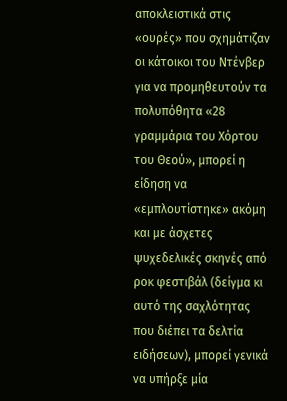αποκλειστικά στις «ουρές» που σχημάτιζαν οι κάτοικοι του Ντένβερ για να προμηθευτούν τα πολυπόθητα «28 γραμμάρια του Χόρτου του Θεού», μπορεί η είδηση να «εμπλουτίστηκε» ακόμη και με άσχετες ψυχεδελικές σκηνές από ροκ φεστιβάλ (δείγμα κι αυτό της σαχλότητας που διέπει τα δελτία ειδήσεων), μπορεί γενικά να υπήρξε μία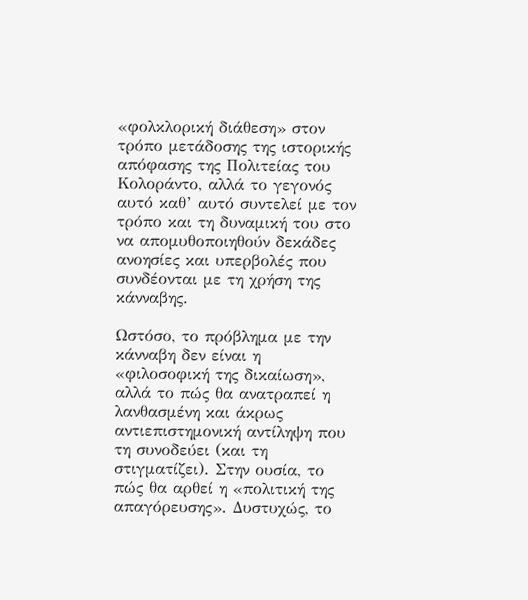«φολκλορική διάθεση» στον τρόπο μετάδοσης της ιστορικής απόφασης της Πολιτείας του Κολοράντο, αλλά το γεγονός αυτό καθ’ αυτό συντελεί με τον τρόπο και τη δυναμική του στο να απομυθοποιηθούν δεκάδες ανοησίες και υπερβολές που συνδέονται με τη χρήση της κάνναβης.

Ωστόσο, το πρόβλημα με την κάνναβη δεν είναι η «φιλοσοφική της δικαίωση», αλλά το πώς θα ανατραπεί η λανθασμένη και άκρως αντιεπιστημονική αντίληψη που τη συνοδεύει (και τη στιγματίζει). Στην ουσία, το πώς θα αρθεί η «πολιτική της απαγόρευσης». Δυστυχώς, το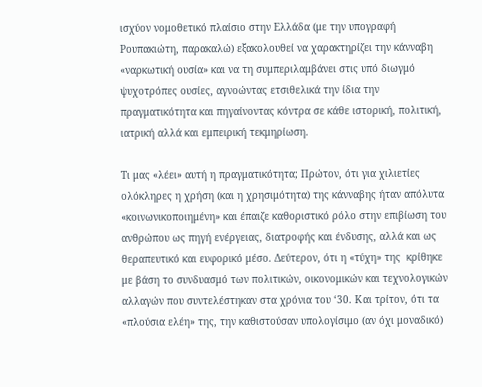ισχύον νομοθετικό πλαίσιο στην Ελλάδα (με την υπογραφή Ρουπακιώτη, παρακαλώ) εξακολουθεί να χαρακτηρίζει την κάνναβη «ναρκωτική ουσία» και να τη συμπεριλαμβάνει στις υπό διωγμό ψυχοτρόπες ουσίες, αγνοώντας ετσιθελικά την ίδια την πραγματικότητα και πηγαίνοντας κόντρα σε κάθε ιστορική, πολιτική, ιατρική αλλά και εμπειρική τεκμηρίωση.

Τι μας «λέει» αυτή η πραγματικότητα; Πρώτον, ότι για χιλιετίες ολόκληρες η χρήση (και η χρησιμότητα) της κάνναβης ήταν απόλυτα «κοινωνικοποιημένη» και έπαιζε καθοριστικό ρόλο στην επιβίωση του ανθρώπου ως πηγή ενέργειας, διατροφής και ένδυσης, αλλά και ως θεραπευτικό και ευφορικό μέσο. Δεύτερον, ότι η «τύχη» της  κρίθηκε με βάση το συνδυασμό των πολιτικών, οικονομικών και τεχνολογικών αλλαγών που συντελέστηκαν στα χρόνια του ‘30. Και τρίτον, ότι τα «πλούσια ελέη» της, την καθιστούσαν υπολογίσιμο (αν όχι μοναδικό)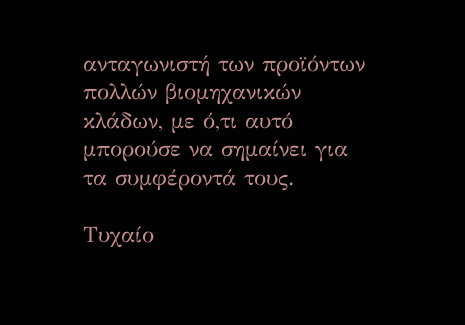ανταγωνιστή των προϊόντων πολλών βιομηχανικών κλάδων, με ό,τι αυτό μπορούσε να σημαίνει για τα συμφέροντά τους.

Τυχαίο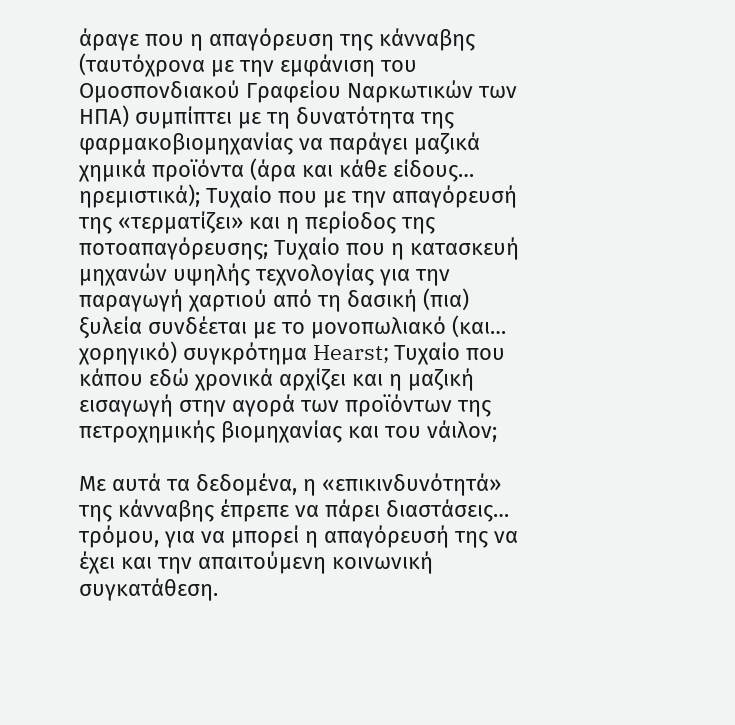άραγε που η απαγόρευση της κάνναβης (ταυτόχρονα με την εμφάνιση του Ομοσπονδιακού Γραφείου Ναρκωτικών των ΗΠΑ) συμπίπτει με τη δυνατότητα της φαρμακοβιομηχανίας να παράγει μαζικά χημικά προϊόντα (άρα και κάθε είδους… ηρεμιστικά); Τυχαίο που με την απαγόρευσή της «τερματίζει» και η περίοδος της ποτοαπαγόρευσης; Τυχαίο που η κατασκευή μηχανών υψηλής τεχνολογίας για την παραγωγή χαρτιού από τη δασική (πια) ξυλεία συνδέεται με το μονοπωλιακό (και… χορηγικό) συγκρότημα Hearst; Τυχαίο που κάπου εδώ χρονικά αρχίζει και η μαζική εισαγωγή στην αγορά των προϊόντων της πετροχημικής βιομηχανίας και του νάιλον;

Με αυτά τα δεδομένα, η «επικινδυνότητά» της κάνναβης έπρεπε να πάρει διαστάσεις… τρόμου, για να μπορεί η απαγόρευσή της να έχει και την απαιτούμενη κοινωνική συγκατάθεση.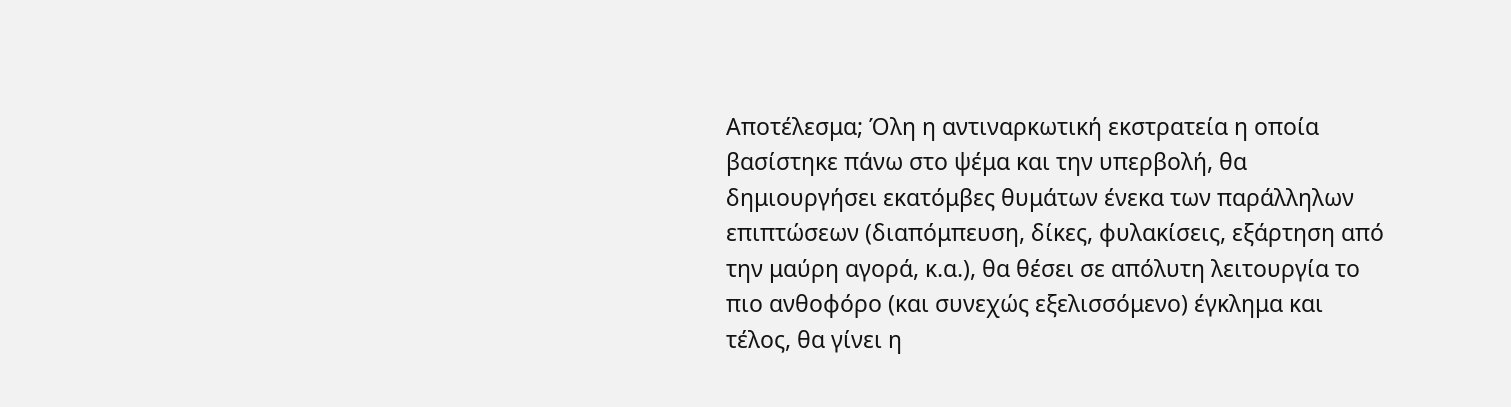Αποτέλεσμα; Όλη η αντιναρκωτική εκστρατεία η οποία βασίστηκε πάνω στο ψέμα και την υπερβολή, θα δημιουργήσει εκατόμβες θυμάτων ένεκα των παράλληλων επιπτώσεων (διαπόμπευση, δίκες, φυλακίσεις, εξάρτηση από την μαύρη αγορά, κ.α.), θα θέσει σε απόλυτη λειτουργία το πιο ανθοφόρο (και συνεχώς εξελισσόμενο) έγκλημα και τέλος, θα γίνει η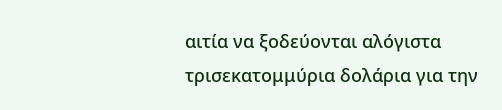αιτία να ξοδεύονται αλόγιστα τρισεκατομμύρια δολάρια για την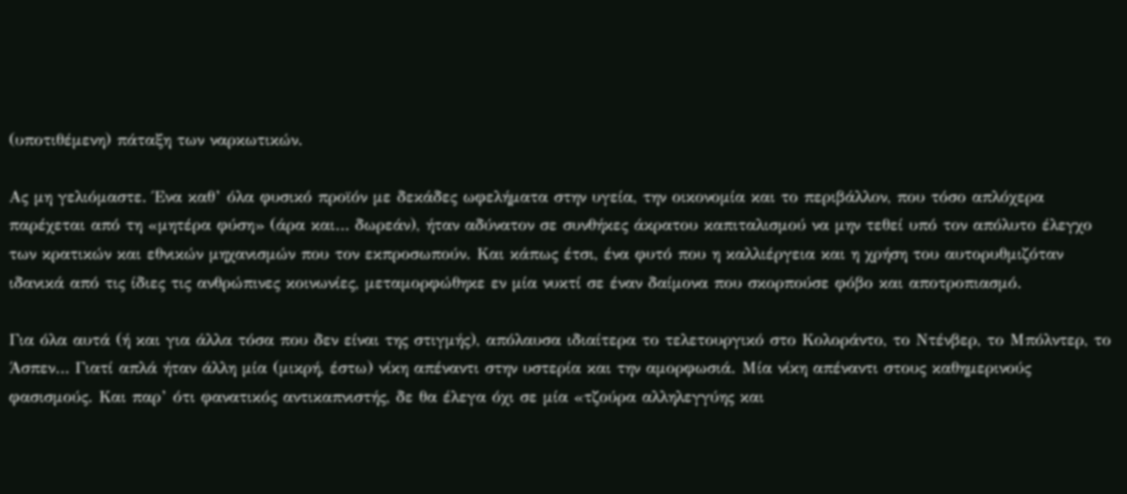(υποτιθέμενη) πάταξη των ναρκωτικών.

Ας μη γελιόμαστε. Ένα καθ’ όλα φυσικό προϊόν με δεκάδες ωφελήματα στην υγεία, την οικονομία και το περιβάλλον, που τόσο απλόχερα παρέχεται από τη «μητέρα φύση» (άρα και… δωρεάν), ήταν αδύνατον σε συνθήκες άκρατου καπιταλισμού να μην τεθεί υπό τον απόλυτο έλεγχο των κρατικών και εθνικών μηχανισμών που τον εκπροσωπούν. Και κάπως έτσι, ένα φυτό που η καλλιέργεια και η χρήση του αυτορυθμιζόταν ιδανικά από τις ίδιες τις ανθρώπινες κοινωνίες, μεταμορφώθηκε εν μία νυκτί σε έναν δαίμονα που σκορπούσε φόβο και αποτροπιασμό.

Για όλα αυτά (ή και για άλλα τόσα που δεν είναι της στιγμής), απόλαυσα ιδιαίτερα το τελετουργικό στο Κολοράντο, το Ντένβερ, το Μπόλντερ, το Άσπεν… Γιατί απλά ήταν άλλη μία (μικρή, έστω) νίκη απέναντι στην υστερία και την αμορφωσιά. Μία νίκη απέναντι στους καθημερινούς φασισμούς. Και παρ’ ότι φανατικός αντικαπνιστής, δε θα έλεγα όχι σε μία «τζούρα αλληλεγγύης και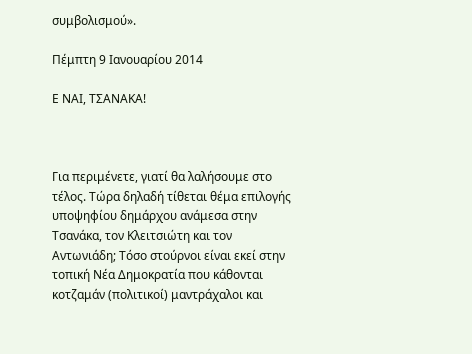συμβολισμού».

Πέμπτη 9 Ιανουαρίου 2014

Ε ΝΑΙ, ΤΣΑΝΑΚΑ!



Για περιμένετε, γιατί θα λαλήσουμε στο τέλος. Τώρα δηλαδή τίθεται θέμα επιλογής υποψηφίου δημάρχου ανάμεσα στην Τσανάκα, τον Κλειτσιώτη και τον Αντωνιάδη; Τόσο στούρνοι είναι εκεί στην τοπική Νέα Δημοκρατία που κάθονται κοτζαμάν (πολιτικοί) μαντράχαλοι και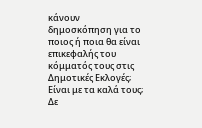κάνουν δημοσκόπηση για το ποιος ή ποια θα είναι επικεφαλής του κόμματός τους στις Δημοτικές Εκλογές; Είναι με τα καλά τους; Δε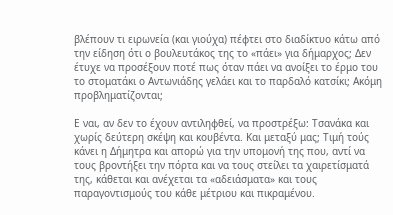βλέπουν τι ειρωνεία (και γιούχα) πέφτει στο διαδίκτυο κάτω από την είδηση ότι ο βουλευτάκος της το «πάει» για δήμαρχος; Δεν έτυχε να προσέξουν ποτέ πως όταν πάει να ανοίξει το έρμο του το στοματάκι ο Αντωνιάδης γελάει και το παρδαλό κατσίκι; Ακόμη προβληματίζονται;

Ε ναι, αν δεν το έχουν αντιληφθεί, να προστρέξω: Τσανάκα και χωρίς δεύτερη σκέψη και κουβέντα. Και μεταξύ μας; Τιμή τούς κάνει η Δήμητρα και απορώ για την υπομονή της που, αντί να τους βροντήξει την πόρτα και να τους στείλει τα χαιρετίσματά της, κάθεται και ανέχεται τα «αδειάσματα» και τους παραγοντισμούς του κάθε μέτριου και πικραμένου.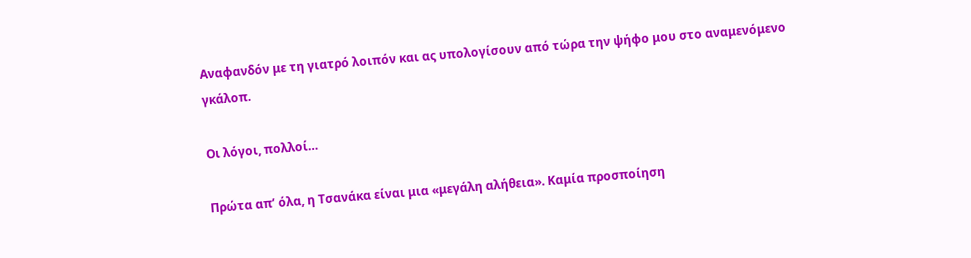Αναφανδόν με τη γιατρό λοιπόν και ας υπολογίσουν από τώρα την ψήφο μου στο αναμενόμενο γκάλοπ.

Οι λόγοι, πολλοί…

Πρώτα απ’ όλα, η Τσανάκα είναι μια «μεγάλη αλήθεια». Καμία προσποίηση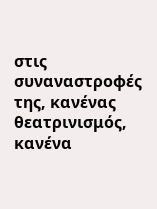στις συναναστροφές της, κανένας θεατρινισμός, κανένα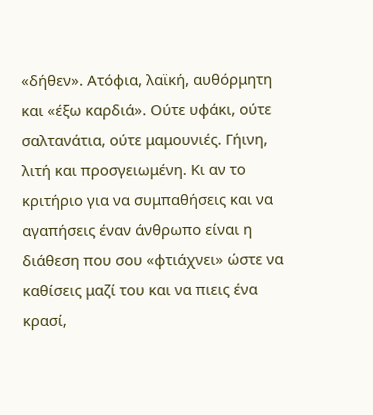«δήθεν». Ατόφια, λαϊκή, αυθόρμητη και «έξω καρδιά». Ούτε υφάκι, ούτε σαλτανάτια, ούτε μαμουνιές. Γήινη, λιτή και προσγειωμένη. Κι αν το κριτήριο για να συμπαθήσεις και να αγαπήσεις έναν άνθρωπο είναι η διάθεση που σου «φτιάχνει» ώστε να καθίσεις μαζί του και να πιεις ένα κρασί,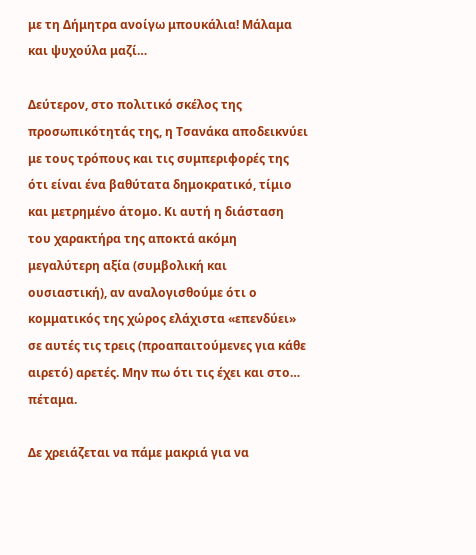με τη Δήμητρα ανοίγω μπουκάλια! Μάλαμα και ψυχούλα μαζί…

Δεύτερον, στο πολιτικό σκέλος της προσωπικότητάς της, η Τσανάκα αποδεικνύει με τους τρόπους και τις συμπεριφορές της ότι είναι ένα βαθύτατα δημοκρατικό, τίμιο και μετρημένο άτομο. Κι αυτή η διάσταση του χαρακτήρα της αποκτά ακόμη μεγαλύτερη αξία (συμβολική και ουσιαστική), αν αναλογισθούμε ότι ο κομματικός της χώρος ελάχιστα «επενδύει» σε αυτές τις τρεις (προαπαιτούμενες για κάθε αιρετό) αρετές. Μην πω ότι τις έχει και στο… πέταμα.

Δε χρειάζεται να πάμε μακριά για να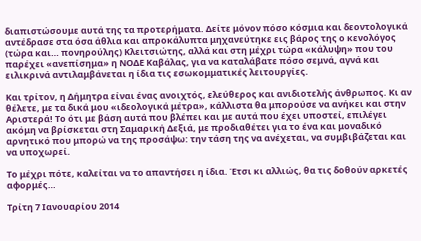διαπιστώσουμε αυτά της τα προτερήματα. Δείτε μόνον πόσο κόσμια και δεοντολογικά αντέδρασε στα όσα άθλια και απροκάλυπτα μηχανεύτηκε εις βάρος της ο κενολόγος (τώρα και… πονηρούλης) Κλειτσιώτης, αλλά και στη μέχρι τώρα «κάλυψη» που του παρέχει «ανεπίσημα» η ΝΟΔΕ Καβάλας, για να καταλάβατε πόσο σεμνά, αγνά και ειλικρινά αντιλαμβάνεται η ίδια τις εσωκομματικές λειτουργίες.

Και τρίτον, η Δήμητρα είναι ένας ανοιχτός, ελεύθερος και ανιδιοτελής άνθρωπος. Κι αν θέλετε, με τα δικά μου «ιδεολογικά μέτρα», κάλλιστα θα μπορούσε να ανήκει και στην Αριστερά! Το ότι με βάση αυτά που βλέπει και με αυτά που έχει υποστεί, επιλέγει ακόμη να βρίσκεται στη Σαμαρική Δεξιά, με προδιαθέτει για το ένα και μοναδικό αρνητικό που μπορώ να της προσάψω: την τάση της να ανέχεται, να συμβιβάζεται και να υποχωρεί.

Το μέχρι πότε, καλείται να το απαντήσει η ίδια. Έτσι κι αλλιώς, θα τις δοθούν αρκετές αφορμές…

Τρίτη 7 Ιανουαρίου 2014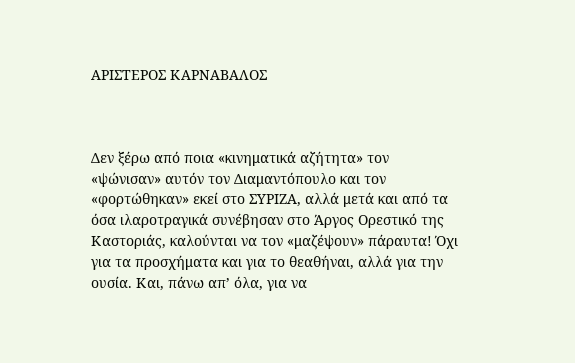ΑΡΙΣΤΕΡΟΣ ΚΑΡΝΑΒΑΛΟΣ



Δεν ξέρω από ποια «κινηματικά αζήτητα» τον «ψώνισαν» αυτόν τον Διαμαντόπουλο και τον «φορτώθηκαν» εκεί στο ΣΥΡΙΖΑ, αλλά μετά και από τα όσα ιλαροτραγικά συνέβησαν στο Άργος Ορεστικό της Καστοριάς, καλούνται να τον «μαζέψουν» πάραυτα! Όχι για τα προσχήματα και για το θεαθήναι, αλλά για την ουσία. Και, πάνω απ’ όλα, για να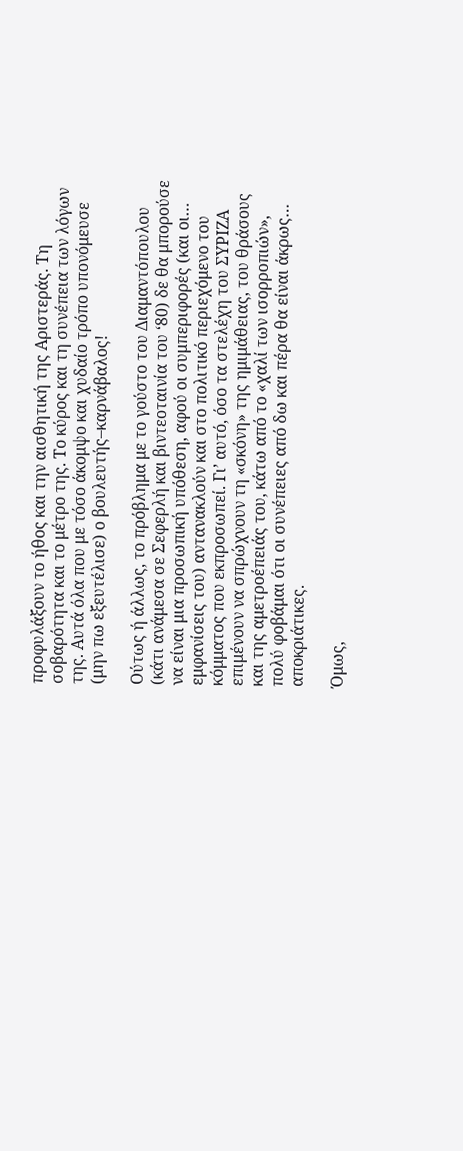προφυλάξουν το ήθος και την αισθητική της Αριστεράς. Τη σοβαρότητα και το μέτρο της. Το κύρος και τη συνέπεια των λόγων της. Αυτά όλα που με τόσο άκομψο και χυδαίο τρόπο υπονόμευσε (μην πω εξευτέλισε) ο βουλευτής–καρνάβαλος!

Ούτως ή άλλως, το πρόβλημα με το γούστο του Διαμαντόπουλου (κάτι ανάμεσα σε Σεφερλή και βιντεοταινία του ‘80) δε θα μπορούσε να είναι μια προσωπική υπόθεση, αφού οι συμπεριφορές (και οι… εμφανίσεις του) αντανακλούν και στο πολιτικό περιεχόμενο του κόμματος που εκπροσωπεί. Γι’ αυτό, όσο τα στελέχη του ΣΥΡΙΖΑ επιμένουν να σπρώχνουν τη «σκόνη» της ημιμάθειας, του θράσους και της αμετροέπειάς του, κάτω από το «χαλί των ισορροπιών», πολύ φοβάμαι ότι οι συνέπειες από δω και πέρα θα είναι άκρως… αποκριάτικες.

Όμως,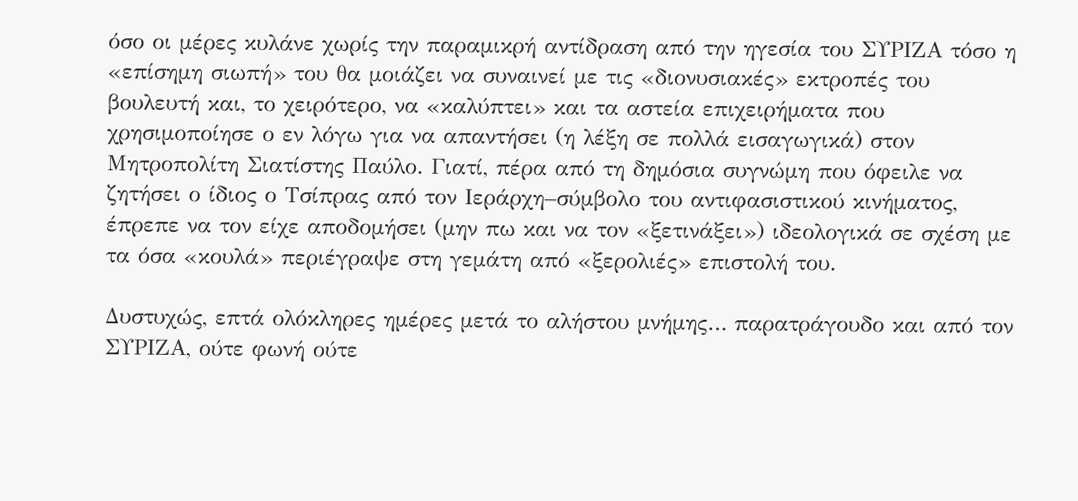όσο οι μέρες κυλάνε χωρίς την παραμικρή αντίδραση από την ηγεσία του ΣΥΡΙΖΑ τόσο η «επίσημη σιωπή» του θα μοιάζει να συναινεί με τις «διονυσιακές» εκτροπές του βουλευτή και, το χειρότερο, να «καλύπτει» και τα αστεία επιχειρήματα που χρησιμοποίησε ο εν λόγω για να απαντήσει (η λέξη σε πολλά εισαγωγικά) στον Μητροπολίτη Σιατίστης Παύλο. Γιατί, πέρα από τη δημόσια συγνώμη που όφειλε να ζητήσει ο ίδιος ο Τσίπρας από τον Ιεράρχη–σύμβολο του αντιφασιστικού κινήματος, έπρεπε να τον είχε αποδομήσει (μην πω και να τον «ξετινάξει») ιδεολογικά σε σχέση με τα όσα «κουλά» περιέγραψε στη γεμάτη από «ξερολιές» επιστολή του.

Δυστυχώς, επτά ολόκληρες ημέρες μετά το αλήστου μνήμης… παρατράγουδο και από τον ΣΥΡΙΖΑ, ούτε φωνή ούτε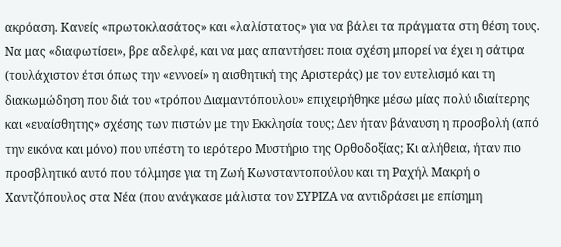ακρόαση. Κανείς «πρωτοκλασάτος» και «λαλίστατος» για να βάλει τα πράγματα στη θέση τους. Να μας «διαφωτίσει», βρε αδελφέ, και να μας απαντήσει: ποια σχέση μπορεί να έχει η σάτιρα (τουλάχιστον έτσι όπως την «εννοεί» η αισθητική της Αριστεράς) με τον ευτελισμό και τη διακωμώδηση που διά του «τρόπου Διαμαντόπουλου» επιχειρήθηκε μέσω μίας πολύ ιδιαίτερης και «ευαίσθητης» σχέσης των πιστών με την Εκκλησία τους; Δεν ήταν βάναυση η προσβολή (από την εικόνα και μόνο) που υπέστη το ιερότερο Μυστήριο της Ορθοδοξίας; Κι αλήθεια, ήταν πιο προσβλητικό αυτό που τόλμησε για τη Ζωή Κωνσταντοπούλου και τη Ραχήλ Μακρή ο Χαντζόπουλος στα Νέα (που ανάγκασε μάλιστα τον ΣΥΡΙΖΑ να αντιδράσει με επίσημη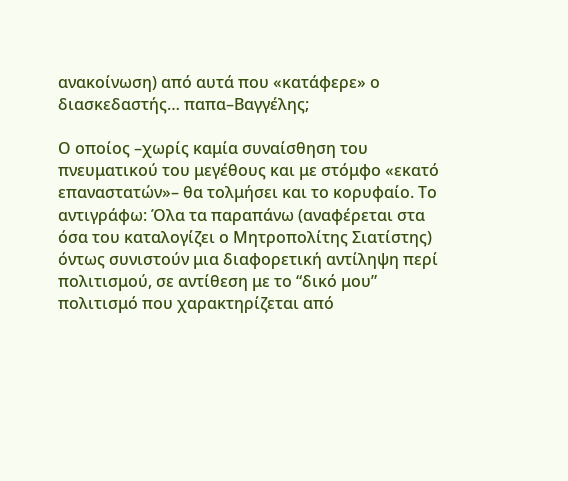ανακοίνωση) από αυτά που «κατάφερε» ο διασκεδαστής… παπα–Βαγγέλης;

Ο οποίος –χωρίς καμία συναίσθηση του πνευματικού του μεγέθους και με στόμφο «εκατό επαναστατών»– θα τολμήσει και το κορυφαίο. Το αντιγράφω: Όλα τα παραπάνω (αναφέρεται στα όσα του καταλογίζει ο Μητροπολίτης Σιατίστης) όντως συνιστούν μια διαφορετική αντίληψη περί πολιτισμού, σε αντίθεση με το “δικό μου” πολιτισμό που χαρακτηρίζεται από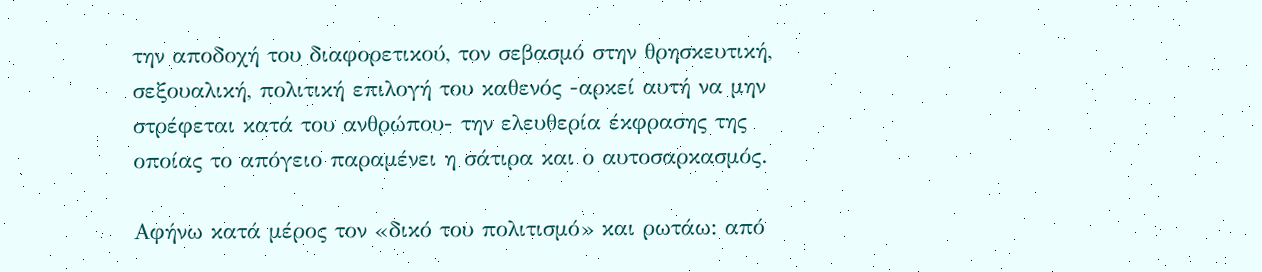την αποδοχή του διαφορετικού, τον σεβασμό στην θρησκευτική, σεξουαλική, πολιτική επιλογή του καθενός -αρκεί αυτή να μην στρέφεται κατά του ανθρώπου- την ελευθερία έκφρασης της οποίας το απόγειο παραμένει η σάτιρα και ο αυτοσαρκασμός.

Αφήνω κατά μέρος τον «δικό του πολιτισμό» και ρωτάω: από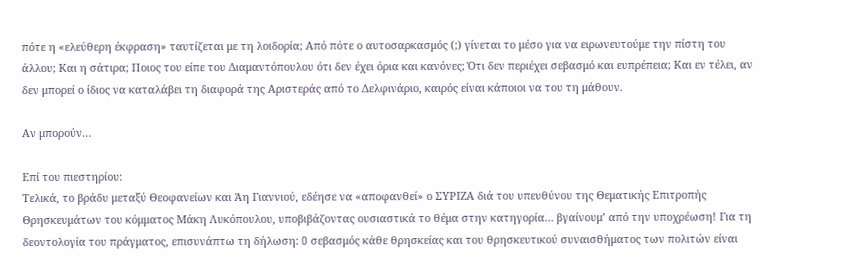πότε η «ελεύθερη έκφραση» ταυτίζεται με τη λοιδορία; Από πότε ο αυτοσαρκασμός (;) γίνεται το μέσο για να ειρωνευτούμε την πίστη του άλλου; Και η σάτιρα; Ποιος του είπε του Διαμαντόπουλου ότι δεν έχει όρια και κανόνες; Ότι δεν περιέχει σεβασμό και ευπρέπεια; Και εν τέλει, αν δεν μπορεί ο ίδιος να καταλάβει τη διαφορά της Αριστεράς από το Δελφινάριο, καιρός είναι κάποιοι να του τη μάθουν.

Αν μπορούν…

Επί του πιεστηρίου:
Τελικά, το βράδυ μεταξύ Θεοφανείων και Άη Γιαννιού, εδέησε να «αποφανθεί» ο ΣΥΡΙΖΑ διά του υπευθύνου της Θεματικής Επιτροπής Θρησκευμάτων του κόμματος Μάκη Λυκόπουλου, υποβιβάζοντας ουσιαστικά το θέμα στην κατηγορία… βγαίνουμ’ από την υποχρέωση! Για τη δεοντολογία του πράγματος, επισυνάπτω τη δήλωση: O σεβασμός κάθε θρησκείας και του θρησκευτικού συναισθήματος των πολιτών είναι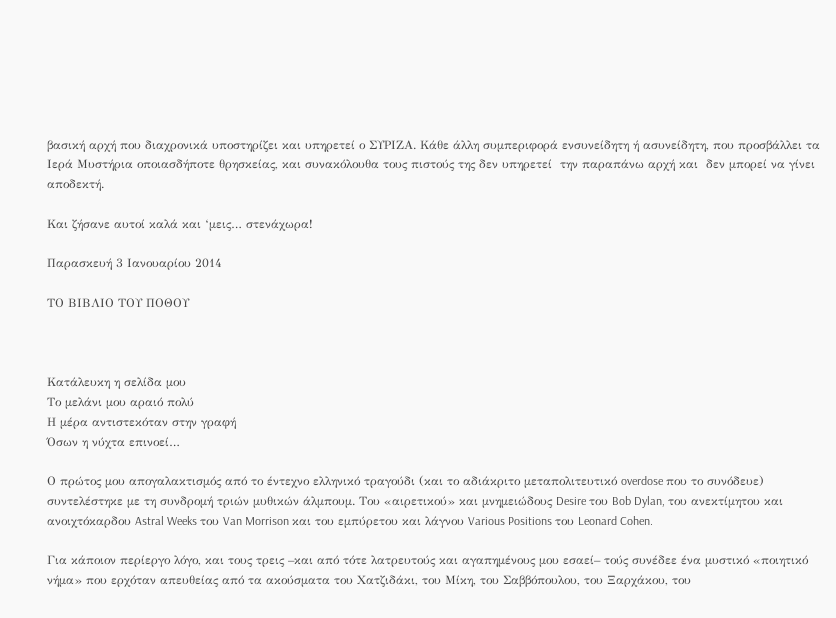βασική αρχή που διαχρονικά υποστηρίζει και υπηρετεί ο ΣΥΡΙΖΑ. Κάθε άλλη συμπεριφορά ενσυνείδητη ή ασυνείδητη, που προσβάλλει τα Ιερά Μυστήρια οποιασδήποτε θρησκείας, και συνακόλουθα τους πιστούς της δεν υπηρετεί  την παραπάνω αρχή και  δεν μπορεί να γίνει αποδεκτή.

Και ζήσανε αυτοί καλά και ‘μεις… στενάχωρα!

Παρασκευή 3 Ιανουαρίου 2014

ΤΟ ΒΙΒΛΙΟ ΤΟΥ ΠΟΘΟΥ



Κατάλευκη η σελίδα μου
Το μελάνι μου αραιό πολύ
Η μέρα αντιστεκόταν στην γραφή
Όσων η νύχτα επινοεί…

Ο πρώτος μου απογαλακτισμός από το έντεχνο ελληνικό τραγούδι (και το αδιάκριτο μεταπολιτευτικό overdose που το συνόδευε) συντελέστηκε με τη συνδρομή τριών μυθικών άλμπουμ. Του «αιρετικού» και μνημειώδους Desire του Bob Dylan, του ανεκτίμητου και ανοιχτόκαρδου Astral Weeks του Van Morrison και του εμπύρετου και λάγνου Various Positions του Leonard Cohen.

Για κάποιον περίεργο λόγο, και τους τρεις –και από τότε λατρευτούς και αγαπημένους μου εσαεί– τούς συνέδεε ένα μυστικό «ποιητικό νήμα» που ερχόταν απευθείας από τα ακούσματα του Χατζιδάκι, του Μίκη, του Σαββόπουλου, του Ξαρχάκου, του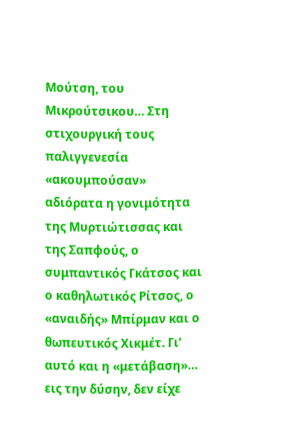Μούτση, του Μικρούτσικου… Στη στιχουργική τους παλιγγενεσία «ακουμπούσαν» αδιόρατα η γονιμότητα της Μυρτιώτισσας και της Σαπφούς, ο συμπαντικός Γκάτσος και ο καθηλωτικός Ρίτσος, ο «αναιδής» Μπίρμαν και ο θωπευτικός Χικμέτ. Γι’ αυτό και η «μετάβαση»… εις την δύσην, δεν είχε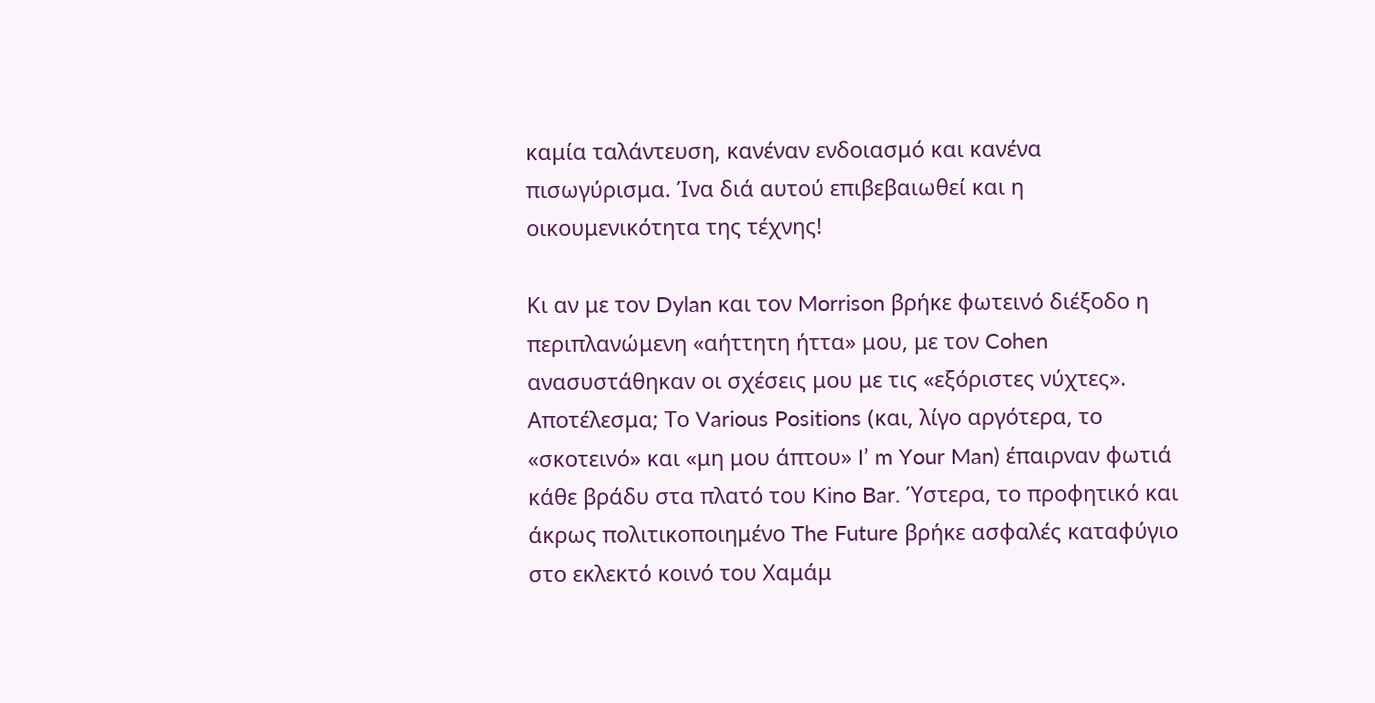καμία ταλάντευση, κανέναν ενδοιασμό και κανένα πισωγύρισμα. Ίνα διά αυτού επιβεβαιωθεί και η οικουμενικότητα της τέχνης!

Κι αν με τον Dylan και τον Morrison βρήκε φωτεινό διέξοδο η περιπλανώμενη «αήττητη ήττα» μου, με τον Cohen ανασυστάθηκαν οι σχέσεις μου με τις «εξόριστες νύχτες». Αποτέλεσμα; Το Various Positions (και, λίγο αργότερα, το «σκοτεινό» και «μη μου άπτου» I’ m Your Man) έπαιρναν φωτιά κάθε βράδυ στα πλατό του Kino Bar. Ύστερα, το προφητικό και άκρως πολιτικοποιημένο The Future βρήκε ασφαλές καταφύγιο στο εκλεκτό κοινό του Χαμάμ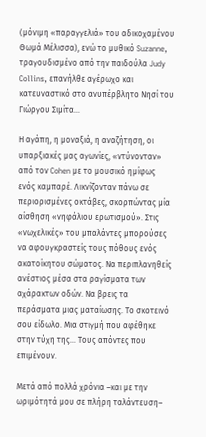(μόνιμη «παραγγελιά» του αδικοχαμένου Θωμά Μέλισσα), ενώ το μυθικό Suzanne, τραγουδισμένο από την παιδούλα Judy Collins, επανήλθε αγέρωχο και κατευναστικό στο ανυπέρβλητο Νησί του Γιώργου Σιμίτα…

Η αγάπη, η μοναξιά, η αναζήτηση, οι υπαρξιακές μας αγωνίες, «ντύνονταν» από τον Cohen με το μουσικό ημίφως ενός καμπαρέ. Λικνίζονταν πάνω σε περιορισμένες οκτάβες, σκορπώντας μία αίσθηση «νηφάλιου ερωτισμού». Στις «νωχελικές» του μπαλάντες μπορούσες να αφουγκραστείς τους πόθους ενός ακατοίκητου σώματος. Να περιπλανηθείς ανέστιος μέσα στα ραγίσματα των αχάρακτων οδών. Να βρεις τα περάσματα μιας ματαίωσης. Το σκοτεινό σου είδωλο. Μια στιγμή που αφέθηκε στην τύχη της… Τους απόντες που επιμένουν.

Μετά από πολλά χρόνια –και με την ωριμότητά μου σε πλήρη ταλάντευση–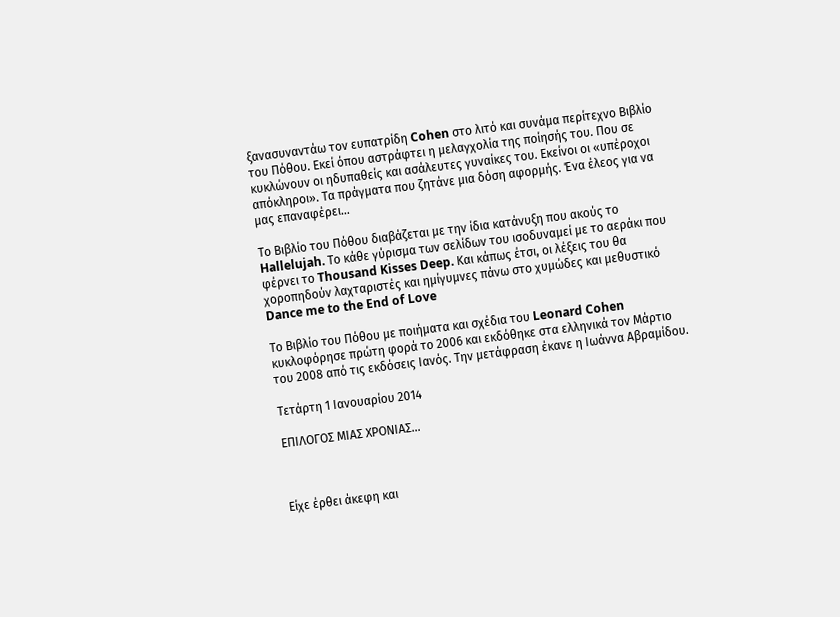ξανασυναντάω τον ευπατρίδη Cohen στο λιτό και συνάμα περίτεχνο Βιβλίο του Πόθου. Εκεί όπου αστράφτει η μελαγχολία της ποίησής του. Που σε κυκλώνουν οι ηδυπαθείς και ασάλευτες γυναίκες του. Εκείνοι οι «υπέροχοι απόκληροι». Τα πράγματα που ζητάνε μια δόση αφορμής. Ένα έλεος για να μας επαναφέρει…

Το Βιβλίο του Πόθου διαβάζεται με την ίδια κατάνυξη που ακούς το Hallelujah. Το κάθε γύρισμα των σελίδων του ισοδυναμεί με το αεράκι που φέρνει το Thousand Kisses Deep. Και κάπως έτσι, οι λέξεις του θα χοροπηδούν λαχταριστές και ημίγυμνες πάνω στο χυμώδες και μεθυστικό Dance me to the End of Love

Το Βιβλίο του Πόθου με ποιήματα και σχέδια του Leonard Cohen κυκλοφόρησε πρώτη φορά το 2006 και εκδόθηκε στα ελληνικά τον Μάρτιο του 2008 από τις εκδόσεις Ιανός. Την μετάφραση έκανε η Ιωάννα Αβραμίδου.

Τετάρτη 1 Ιανουαρίου 2014

ΕΠΙΛΟΓΟΣ ΜΙΑΣ ΧΡΟΝΙΑΣ...



Είχε έρθει άκεφη και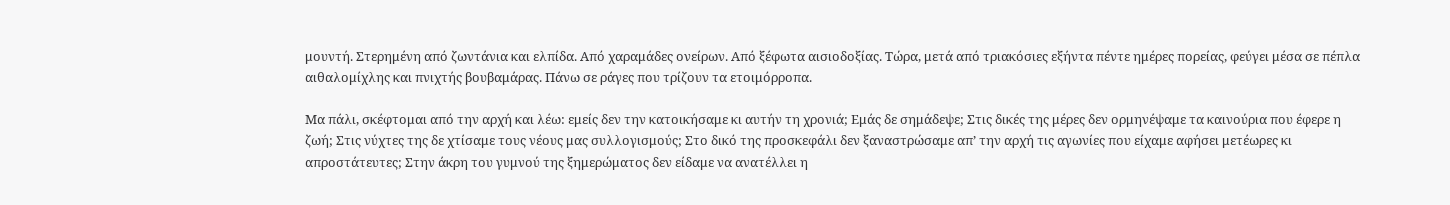μουντή. Στερημένη από ζωντάνια και ελπίδα. Από χαραμάδες ονείρων. Από ξέφωτα αισιοδοξίας. Τώρα, μετά από τριακόσιες εξήντα πέντε ημέρες πορείας, φεύγει μέσα σε πέπλα αιθαλομίχλης και πνιχτής βουβαμάρας. Πάνω σε ράγες που τρίζουν τα ετοιμόρροπα.

Μα πάλι, σκέφτομαι από την αρχή και λέω: εμείς δεν την κατοικήσαμε κι αυτήν τη χρονιά; Εμάς δε σημάδεψε; Στις δικές της μέρες δεν ορμηνέψαμε τα καινούρια που έφερε η ζωή; Στις νύχτες της δε χτίσαμε τους νέους μας συλλογισμούς; Στο δικό της προσκεφάλι δεν ξαναστρώσαμε απ’ την αρχή τις αγωνίες που είχαμε αφήσει μετέωρες κι απροστάτευτες; Στην άκρη του γυμνού της ξημερώματος δεν είδαμε να ανατέλλει η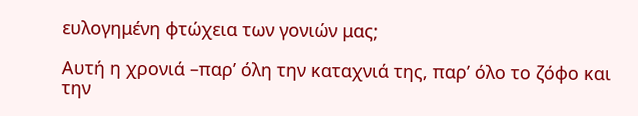ευλογημένη φτώχεια των γονιών μας;

Αυτή η χρονιά –παρ’ όλη την καταχνιά της, παρ’ όλο το ζόφο και την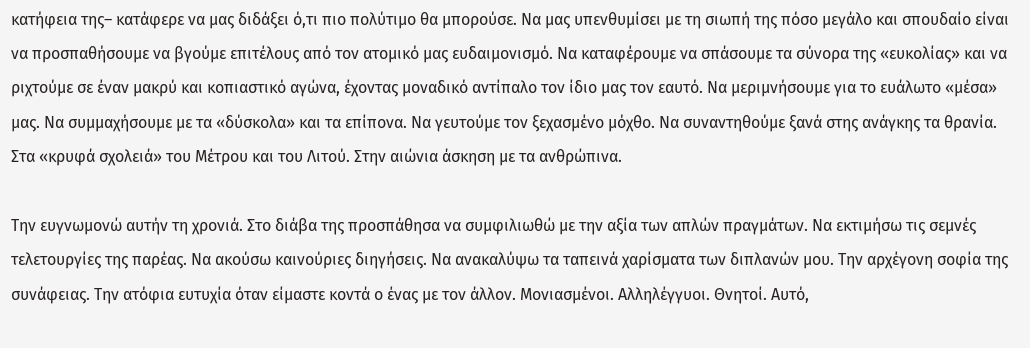κατήφεια της– κατάφερε να μας διδάξει ό,τι πιο πολύτιμο θα μπορούσε. Να μας υπενθυμίσει με τη σιωπή της πόσο μεγάλο και σπουδαίο είναι να προσπαθήσουμε να βγούμε επιτέλους από τον ατομικό μας ευδαιμονισμό. Να καταφέρουμε να σπάσουμε τα σύνορα της «ευκολίας» και να ριχτούμε σε έναν μακρύ και κοπιαστικό αγώνα, έχοντας μοναδικό αντίπαλο τον ίδιο μας τον εαυτό. Να μεριμνήσουμε για το ευάλωτο «μέσα» μας. Να συμμαχήσουμε με τα «δύσκολα» και τα επίπονα. Να γευτούμε τον ξεχασμένο μόχθο. Να συναντηθούμε ξανά στης ανάγκης τα θρανία. Στα «κρυφά σχολειά» του Μέτρου και του Λιτού. Στην αιώνια άσκηση με τα ανθρώπινα.

Την ευγνωμονώ αυτήν τη χρονιά. Στο διάβα της προσπάθησα να συμφιλιωθώ με την αξία των απλών πραγμάτων. Να εκτιμήσω τις σεμνές τελετουργίες της παρέας. Να ακούσω καινούριες διηγήσεις. Να ανακαλύψω τα ταπεινά χαρίσματα των διπλανών μου. Την αρχέγονη σοφία της συνάφειας. Την ατόφια ευτυχία όταν είμαστε κοντά ο ένας με τον άλλον. Μονιασμένοι. Αλληλέγγυοι. Θνητοί. Αυτό,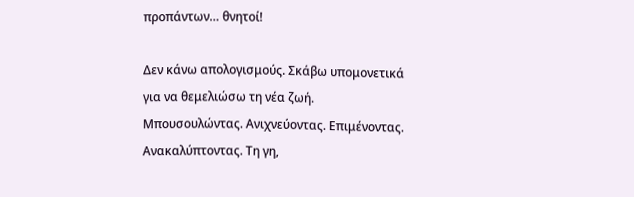προπάντων… θνητοί!

Δεν κάνω απολογισμούς. Σκάβω υπομονετικά για να θεμελιώσω τη νέα ζωή. Μπουσουλώντας. Ανιχνεύοντας. Επιμένοντας. Ανακαλύπτοντας. Τη γη,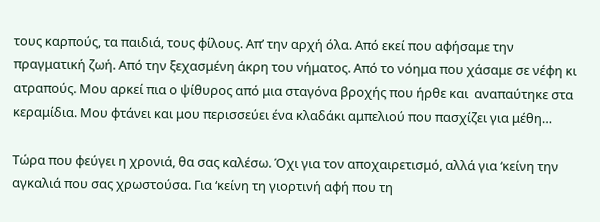τους καρπούς, τα παιδιά, τους φίλους. Απ’ την αρχή όλα. Από εκεί που αφήσαμε την πραγματική ζωή. Από την ξεχασμένη άκρη του νήματος. Από το νόημα που χάσαμε σε νέφη κι ατραπούς. Μου αρκεί πια ο ψίθυρος από μια σταγόνα βροχής που ήρθε και  αναπαύτηκε στα κεραμίδια. Μου φτάνει και μου περισσεύει ένα κλαδάκι αμπελιού που πασχίζει για μέθη…

Τώρα που φεύγει η χρονιά, θα σας καλέσω. Όχι για τον αποχαιρετισμό, αλλά για ‘κείνη την αγκαλιά που σας χρωστούσα. Για ‘κείνη τη γιορτινή αφή που τη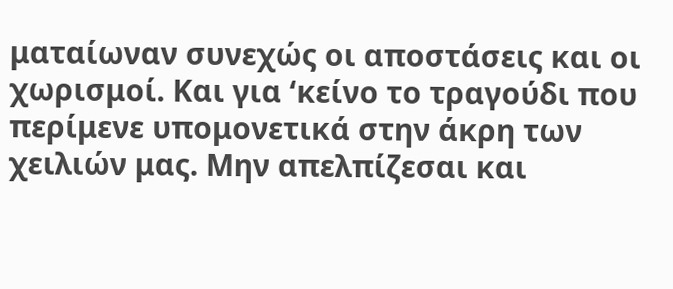ματαίωναν συνεχώς οι αποστάσεις και οι χωρισμοί. Και για ‘κείνο το τραγούδι που περίμενε υπομονετικά στην άκρη των χειλιών μας. Μην απελπίζεσαι και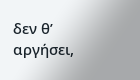δεν θ’ αργήσει,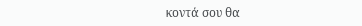κοντά σου θα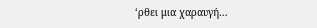‘ρθει μια χαραυγή…